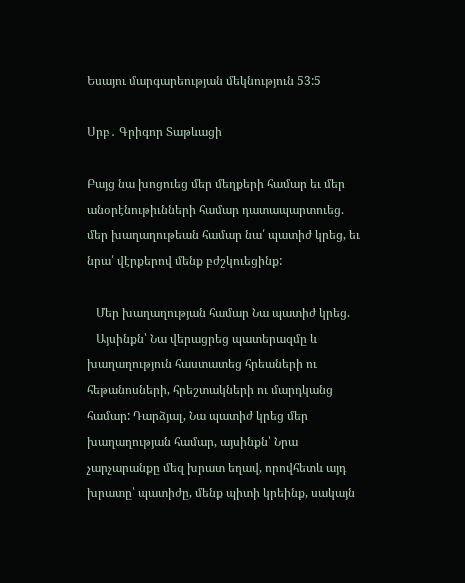Եսայու մարգարեության մեկնություն 53:5

Սրբ․ Գրիգոր Տաթևացի

Բայց նա խոցուեց մեր մեղքերի համար եւ մեր անօրէնութիւնների համար դատապարտուեց. մեր խաղաղութեան համար նա՛ պատիժ կրեց, եւ նրա՛ վէրքերով մենք բժշկուեցինք:

   Մեր խաղաղության համար Նա պատիժ կրեց.
   Այսինքն՝ Նա վերացրեց պատերազմը և խաղաղություն հաստատեց հրեաների ու հեթանոսների, հրեշտակների ու մարդկանց համար: Դարձյալ, Նա պատիժ կրեց մեր խաղաղության համար, այսինքն՝ Նրա չարչարանքը մեզ խրատ եղավ, որովհետև այդ խրատը՝ պատիժը, մենք պիտի կրեինք, սակայն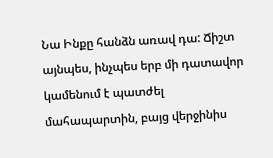Նա Ինքը հանձն առավ դա: Ճիշտ այնպես, ինչպես երբ մի դատավոր կամենում է պատժել մահապարտին, բայց վերջինիս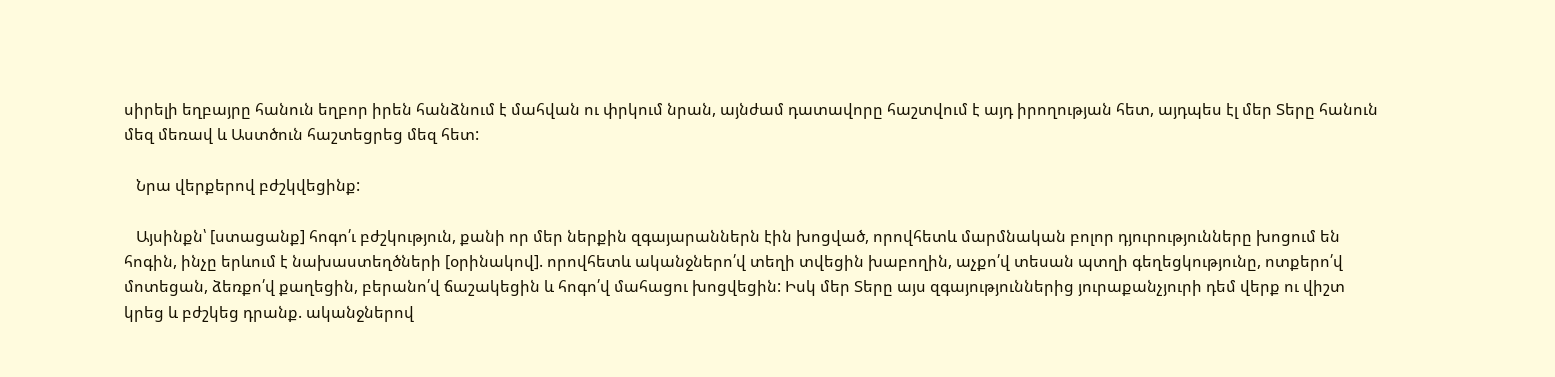սիրելի եղբայրը հանուն եղբոր իրեն հանձնում է մահվան ու փրկում նրան, այնժամ դատավորը հաշտվում է այդ իրողության հետ, այդպես էլ մեր Տերը հանուն մեզ մեռավ և Աստծուն հաշտեցրեց մեզ հետ:

   Նրա վերքերով բժշկվեցինք:

   Այսինքն՝ [ստացանք] հոգո՛ւ բժշկություն, քանի որ մեր ներքին զգայարաններն էին խոցված, որովհետև մարմնական բոլոր դյուրությունները խոցում են հոգին, ինչը երևում է նախաստեղծների [օրինակով]. որովհետև ականջներո՛վ տեղի տվեցին խաբողին, աչքո՛վ տեսան պտղի գեղեցկությունը, ոտքերո՛վ մոտեցան, ձեռքո՛վ քաղեցին, բերանո՛վ ճաշակեցին և հոգո՛վ մահացու խոցվեցին: Իսկ մեր Տերը այս զգայություններից յուրաքանչյուրի դեմ վերք ու վիշտ կրեց և բժշկեց դրանք. ականջներով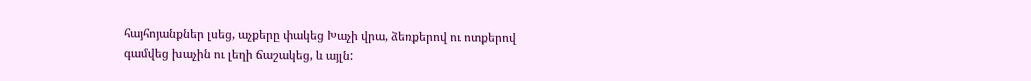հայհոյանքներ լսեց, աչքերը փակեց Խաչի վրա, ձեռքերով ու ոտքերով գամվեց խաչին ու լեղի ճաշակեց, և այլն: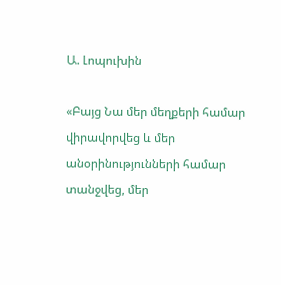Ա. Լոպուխին

«Բայց Նա մեր մեղքերի համար վիրավորվեց և մեր անօրինությունների համար տանջվեց, մեր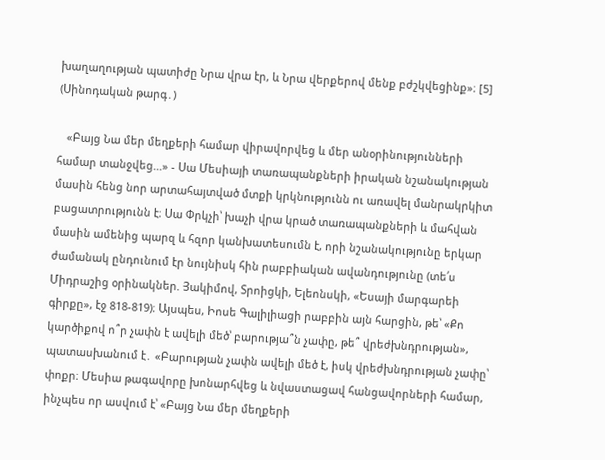խաղաղության պատիժը Նրա վրա էր, և Նրա վերքերով մենք բժշկվեցինք»։ [5] (Սինոդական թարգ․)

   «Բայց Նա մեր մեղքերի համար վիրավորվեց և մեր անօրինությունների համար տանջվեց...» - Սա Մեսիայի տառապանքների իրական նշանակության մասին հենց նոր արտահայտված մտքի կրկնությունն ու առավել մանրակրկիտ բացատրությունն է։ Սա Փրկչի՝ խաչի վրա կրած տառապանքների և մահվան մասին ամենից պարզ և հզոր կանխատեսումն է, որի նշանակությունը երկար ժամանակ ընդունում էր նույնիսկ հին րաբբիական ավանդությունը (տե՛ս Միդրաշից օրինակներ. Յակիմով, Տրոիցկի, Ելեոնսկի, «Եսայի մարգարեի գիրքը», էջ 818-819)։ Այսպես, Իոսե Գալիլիացի րաբբին այն հարցին, թե՝ «Քո կարծիքով ո՞ր չափն է ավելի մեծ՝ բարությա՞ն չափը, թե՞ վրեժխնդրության», պատասխանում է․ «Բարության չափն ավելի մեծ է, իսկ վրեժխնդրության չափը՝ փոքր։ Մեսիա թագավորը խոնարհվեց և նվաստացավ հանցավորների համար, ինչպես որ ասվում է՝ «Բայց Նա մեր մեղքերի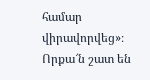համար վիրավորվեց»։ Որքա՜ն շատ են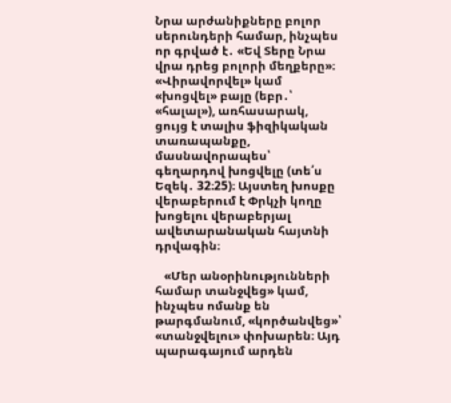Նրա արժանիքները բոլոր սերունդերի համար, ինչպես որ գրված է․ «Եվ Տերը Նրա վրա դրեց բոլորի մեղքերը»։  «Վիրավորվել» կամ «խոցվել» բայը (եբր․՝ «հալալ»), առհասարակ, ցույց է տալիս ֆիզիկական տառապանքը, մասնավորապես՝ գեղարդով խոցվելը (տե՛ս Եզեկ․ 32։25)։ Այստեղ խոսքը վերաբերում է Փրկչի կողը խոցելու վերաբերյալ ավետարանական հայտնի դրվագին։

   «Մեր անօրինությունների համար տանջվեց» կամ, ինչպես ոմանք են թարգմանում, «կործանվեց»՝ «տանջվելու» փոխարեն։ Այդ պարագայում արդեն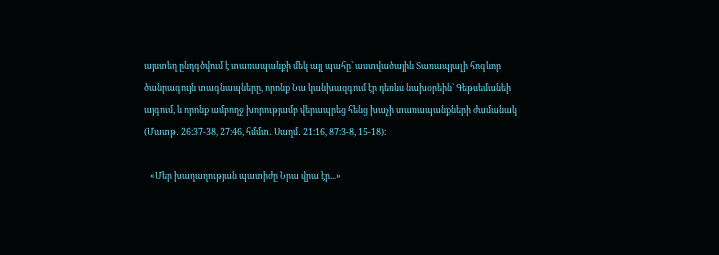այստեղ ընդգծվում է տառապանքի մեկ այլ պահը՝ աստվածային Տառապյալի հոգևոր ծանրագույն տագնապները, որոնք Նա կանխազգում էր դեռևս նախօրեին՝ Գեթսեմանեի այգում, և որոնք ամբողջ խորությամբ վերապրեց հենց խաչի տառապանքների ժամանակ (Մատթ․ 26։37-38, 27։46, հմմտ․ Սաղմ․ 21։16, 87։3-8, 15-18)։

   «Մեր խաղաղության պատիժը Նրա վրա էր...»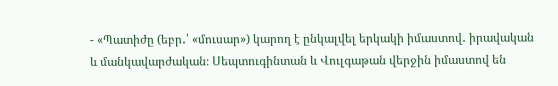- «Պատիժը (եբր․՝ «մուսար») կարող է ընկալվել երկակի իմաստով․ իրավական և մանկավարժական։ Սեպտուգինտան և Վուլգաթան վերջին իմաստով են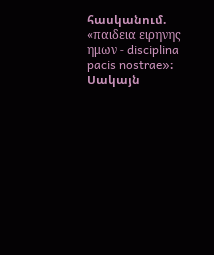հասկանում. «παιδεια ειρηνης ημων - disciplina pacis nostrae»։ Սակայն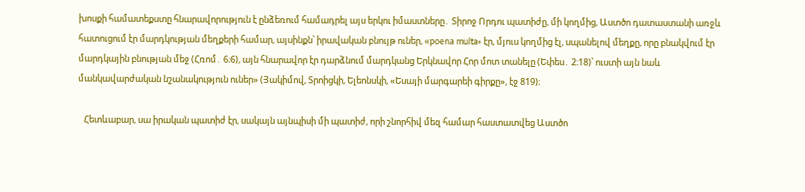խոսքի համատեքստը հնարավորություն է ընձեռում համադրել այս երկու իմաստները․ Տիրոջ Որդու պատիժը, մի կողմից, Աստծո դատաստանի առջև հատուցում էր մարդկության մեղքերի համար, այսինքն՝ իրավական բնույթ ուներ, «роеnа multa» էր, մյուս կողմից էլ, սպանելով մեղքը, որը բնակվում էր մարդկային բնության մեջ (Հռոմ․ 6։6), այն հնարավոր էր դարձնում մարդկանց Երկնավոր Հոր մոտ տանելը (Եփես․ 2։18)՝ ուստի այն նաև մանկավարժական նշանակություն ուներ» (Յակիմով, Տրոիցկի, Ելեոնսկի, «Եսայի մարգարեի գիրքը», էջ 819)։

   Հետևաբար, սա իրական պատիժ էր, սակայն այնպիսի մի պատիժ, որի շնորհիվ մեզ համար հաստատվեց Աստծո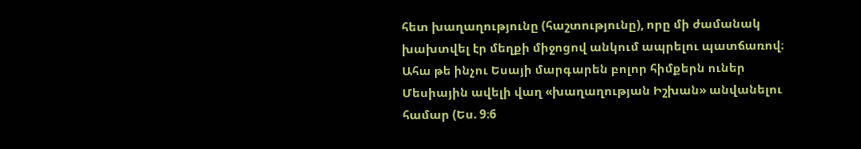հետ խաղաղությունը (հաշտությունը), որը մի ժամանակ խախտվել էր մեղքի միջոցով անկում ապրելու պատճառով։ Ահա թե ինչու Եսայի մարգարեն բոլոր հիմքերն ուներ Մեսիային ավելի վաղ «խաղաղության Իշխան» անվանելու համար (Ես. 9։6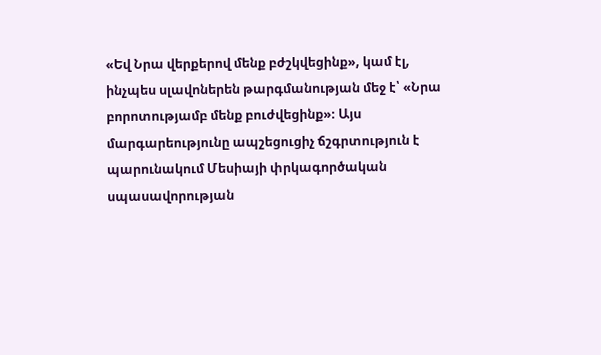«Եվ Նրա վերքերով մենք բժշկվեցինք», կամ էլ, ինչպես սլավոներեն թարգմանության մեջ է՝ «Նրա բորոտությամբ մենք բուժվեցինք»։ Այս մարգարեությունը ապշեցուցիչ ճշգրտություն է պարունակում Մեսիայի փրկագործական սպասավորության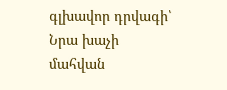գլխավոր դրվագի՝ Նրա խաչի մահվան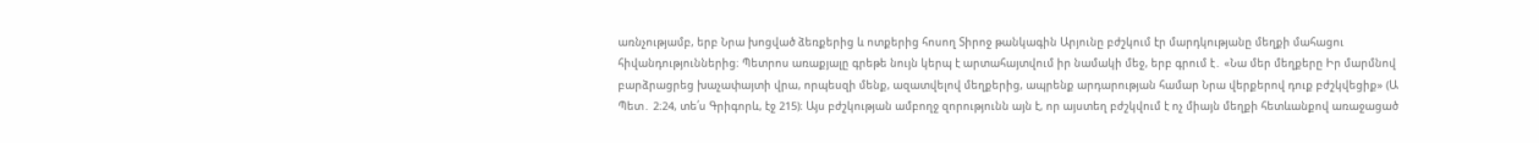առնչությամբ, երբ Նրա խոցված ձեռքերից և ոտքերից հոսող Տիրոջ թանկագին Արյունը բժշկում էր մարդկությանը մեղքի մահացու հիվանդություններից։ Պետրոս առաքյալը գրեթե նույն կերպ է արտահայտվում իր նամակի մեջ, երբ գրում է․ «Նա մեր մեղքերը Իր մարմնով բարձրացրեց խաչափայտի վրա, որպեսզի մենք, ազատվելով մեղքերից, ապրենք արդարության համար Նրա վերքերով դուք բժշկվեցիք» (Ա Պետ․ 2։24, տե՛ս Գրիգորև, էջ 215)։ Այս բժշկության ամբողջ զորությունն այն է, որ այստեղ բժշկվում է ոչ միայն մեղքի հետևանքով առաջացած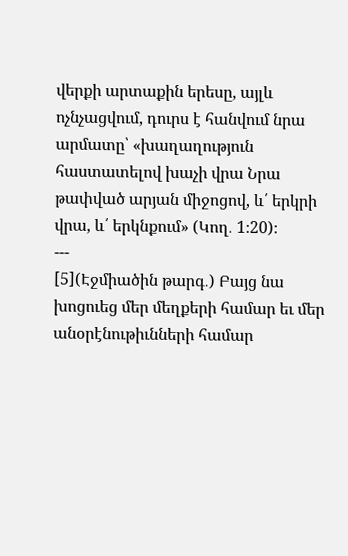վերքի արտաքին երեսը, այլև ոչնչացվում, դուրս է հանվում նրա արմատը՝ «խաղաղություն հաստատելով խաչի վրա Նրա թափված արյան միջոցով, և՛ երկրի վրա, և՛ երկնքում» (Կող․ 1։20)։
---
[5](Էջմիածին թարգ․) Բայց նա խոցուեց մեր մեղքերի համար եւ մեր անօրէնութիւնների համար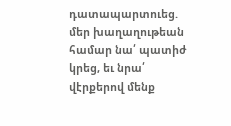դատապարտուեց. մեր խաղաղութեան համար նա՛ պատիժ կրեց, եւ նրա՛ վէրքերով մենք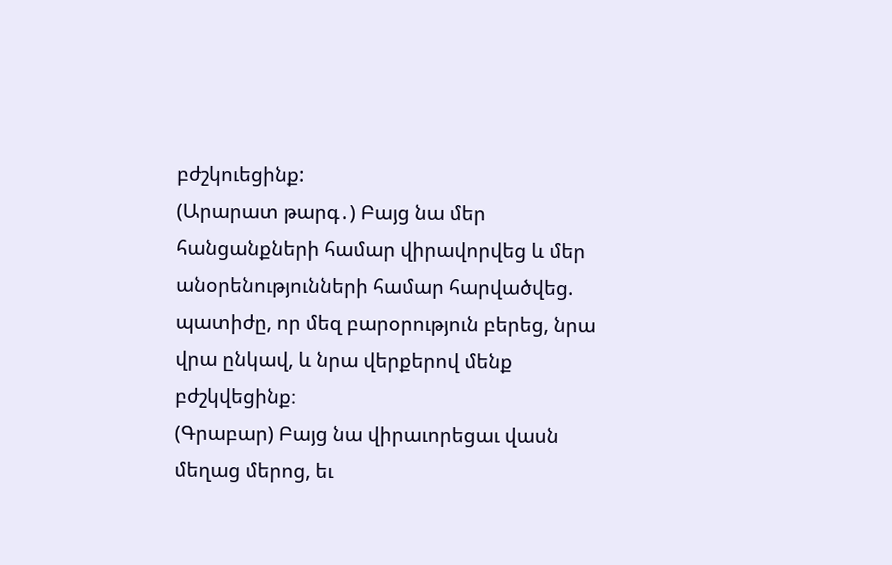բժշկուեցինք:
(Արարատ թարգ․) Բայց նա մեր հանցանքների համար վիրավորվեց և մեր անօրենությունների համար հարվածվեց. պատիժը, որ մեզ բարօրություն բերեց, նրա վրա ընկավ, և նրա վերքերով մենք բժշկվեցինք։
(Գրաբար) Բայց նա վիրաւորեցաւ վասն մեղաց մերոց, եւ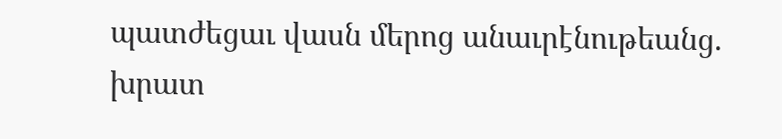պատժեցաւ վասն մերոց անաւրէնութեանց. խրատ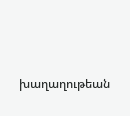խաղաղութեան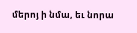մերոյ ի նմա, եւ նորա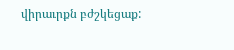վիրաւրքն բժշկեցաք: